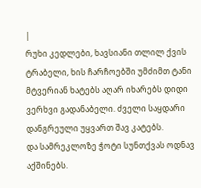|
რუხი კედლები, ხავსიანი თლილ ქვის ტრაბელი, ხის ჩარჩოებში უმძიმთ ტანი მტვერიან ხატებს აღარ იხარებს დიდი ვერხვი გადანაბელი. ძველი საყდარი დანგრეული უყვართ შავ კატებს.
და სამრეკლოზე ჭოტი სუნთქვას ოდნავ აქშინებს.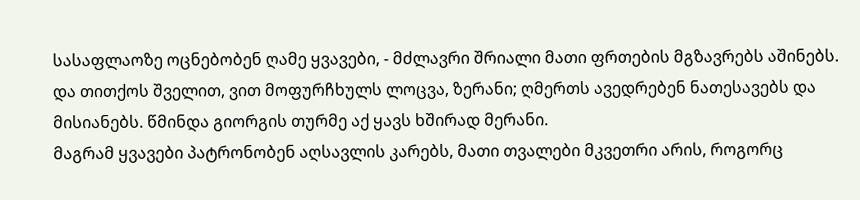სასაფლაოზე ოცნებობენ ღამე ყვავები, - მძლავრი შრიალი მათი ფრთების მგზავრებს აშინებს.
და თითქოს შველით, ვით მოფურჩხულს ლოცვა, ზერანი; ღმერთს ავედრებენ ნათესავებს და მისიანებს. წმინდა გიორგის თურმე აქ ყავს ხშირად მერანი.
მაგრამ ყვავები პატრონობენ აღსავლის კარებს, მათი თვალები მკვეთრი არის, როგორც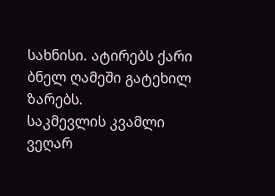სახნისი. ატირებს ქარი ბნელ ღამეში გატეხილ ზარებს.
საკმევლის კვამლი ვეღარ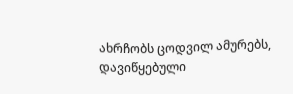ახრჩობს ცოდვილ ამურებს, დავიწყებული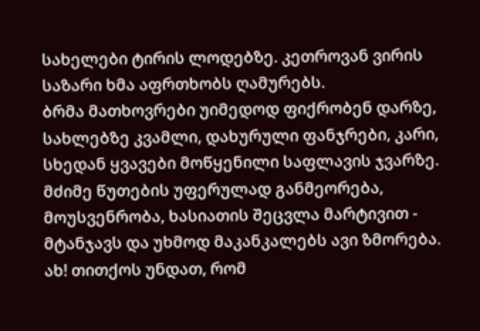სახელები ტირის ლოდებზე. კეთროვან ვირის საზარი ხმა აფრთხობს ღამურებს.
ბრმა მათხოვრები უიმედოდ ფიქრობენ დარზე, სახლებზე კვამლი, დახურული ფანჯრები, კარი, სხედან ყვავები მოწყენილი საფლავის ჯვარზე.
მძიმე წუთების უფერულად განმეორება, მოუსვენრობა, ხასიათის შეცვლა მარტივით - მტანჯავს და უხმოდ მაკანკალებს ავი ზმორება.
ახ! თითქოს უნდათ, რომ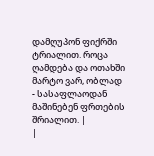დამღუპონ ფიქრში ტრიალით. როცა ღამდება და ოთახში მარტო ვარ, ობლად - სასაფლაოდან მაშინებენ ფრთების შრიალით. |
|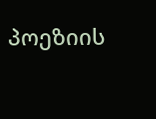პოეზიის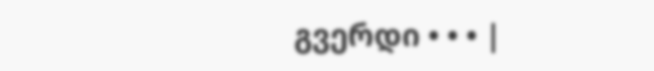გვერდი • • • |